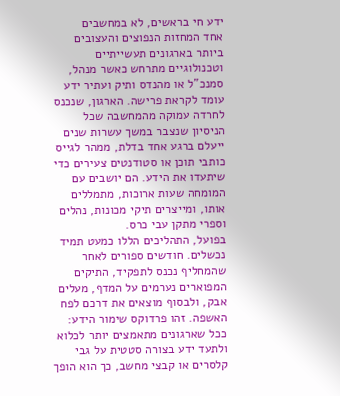ידע חי בראשים, לא במחשבים
אחד המחזות הנפוצים והעצובים ביותר בארגונים תעשייתיים וטכנולוגיים מתרחש כאשר מנהל, סמנכ"ל או מהנדס ותיק ועתיר ידע עומד לקראת פרישה. הארגון, שנכנס לחרדה עמוקה מהמחשבה שכל הניסיון שנצבר במשך עשרות שנים ייעלם ברגע אחד בדלת, ממהר לגייס כותבי תוכן או סטודנטים צעירים כדי שיתעדו את הידע. הם יושבים עם המומחה שעות ארוכות, מתמללים אותו, ומייצרים תיקי מכונות, נהלים וספרי מתקן עבי כרס.
בפועל, התהליכים הללו כמעט תמיד נכשלים. חודשים ספורים לאחר שהמחליף נכנס לתפקיד, התיקים המפוארים נערמים על המדף, מעלים אבק, ולבסוף מוצאים את דרכם לפח האשפה. זהו פרדוקס שימור הידע: ככל שארגונים מתאמצים יותר לכלוא ולתעד ידע בצורה סטטית על גבי קלסרים או קבצי מחשב, כך הוא הופך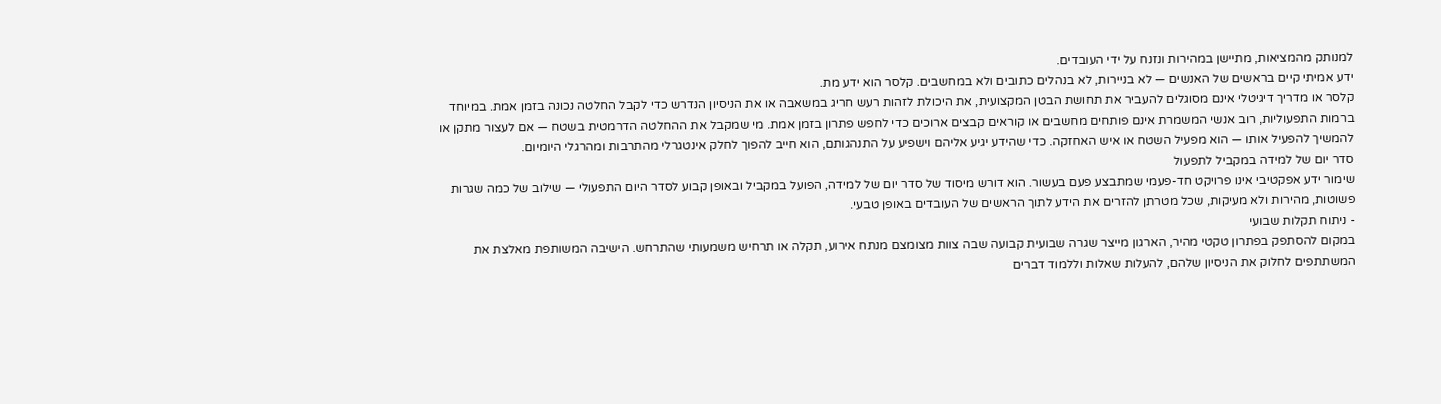למנותק מהמציאות, מתיישן במהירות ונזנח על ידי העובדים.
ידע אמיתי קיים בראשים של האנשים — לא בניירות, לא בנהלים כתובים ולא במחשבים. קלסר הוא ידע מת.
קלסר או מדריך דיגיטלי אינם מסוגלים להעביר את תחושת הבטן המקצועית, את היכולת לזהות רעש חריג במשאבה או את הניסיון הנדרש כדי לקבל החלטה נכונה בזמן אמת. במיוחד ברמות התפעוליות, רוב אנשי המשמרת אינם פותחים מחשבים או קוראים קבצים ארוכים כדי לחפש פתרון בזמן אמת. מי שמקבל את ההחלטה הדרמטית בשטח — אם לעצור מתקן או להמשיך להפעיל אותו — הוא מפעיל השטח או איש האחזקה. כדי שהידע יגיע אליהם וישפיע על התנהגותם, הוא חייב להפוך לחלק אינטגרלי מהתרבות ומהרגלי היומיום.
סדר יום של למידה במקביל לתפעול
שימור ידע אפקטיבי אינו פרויקט חד-פעמי שמתבצע פעם בעשור. הוא דורש מיסוד של סדר יום של למידה, הפועל במקביל ובאופן קבוע לסדר היום התפעולי — שילוב של כמה שגרות פשוטות, מהירות ולא מעיקות, שכל מטרתן להזרים את הידע לתוך הראשים של העובדים באופן טבעי.
- ניתוח תקלות שבועי
במקום להסתפק בפתרון טקטי מהיר, הארגון מייצר שגרה שבועית קבועה שבה צוות מצומצם מנתח אירוע, תקלה או תרחיש משמעותי שהתרחש. הישיבה המשותפת מאלצת את המשתתפים לחלוק את הניסיון שלהם, להעלות שאלות וללמוד דברים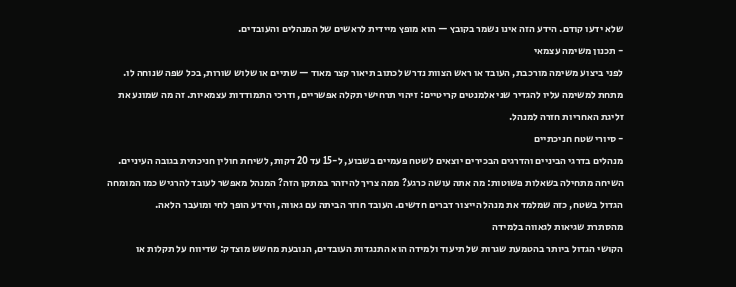שלא ידעו קודם. הידע הזה אינו נשמר בקובץ — הוא מופץ מיידית לראשים של המנהלים והעובדים.
- תכנון משימה עצמאי
לפני ביצוע משימה מורכבת, העובד או ראש הצוות נדרש לכתוב תיאור קצר מאוד — שתיים או שלוש שורות, בכל שפה שנוחה לו. מתחת למשימה עליו להגדיר שני אלמנטים קריטיים: זיהוי תרחישי תקלה אפשריים, ודרכי התמודדות עצמאיות. זה מה שמונע את זליגת האחריות חזרה למנהל.
- סיורי שטח חניכתיים
מנהלים בדרגי הביניים והדרגים הבכירים יוצאים לשטח פעמיים בשבוע, ל-15 עד 20 דקות, לשיחת חולין חניכתית בגובה העיניים. השיחה מתחילה בשאלות פשוטות: מה אתה עושה כרגע? ממה צריך להיזהר במתקן הזה? המנהל מאפשר לעובד להרגיש כמו המומחה הגדול בשטח, כזה שמלמד את מנהל הייצור דברים חדשים. העובד חוזר הביתה עם גאווה, והידע הופך לחי ומועבר הלאה.
מהסתרת שגיאות לגאווה בלמידה
הקושי הגדול ביותר בהטמעת שגרות של תיעוד ולמידה הוא התנגדות העובדים, הנובעת מחשש מוצדק: שדיווח על תקלות או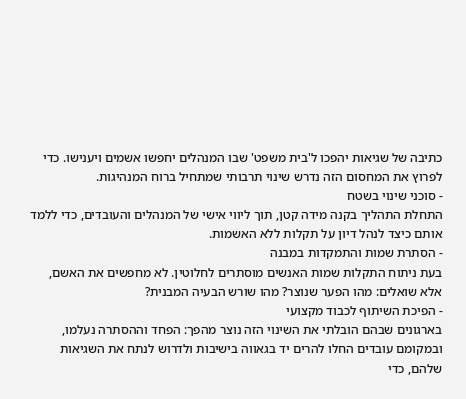כתיבה של שגיאות יהפכו ל'בית משפט' שבו המנהלים יחפשו אשמים ויענישו. כדי לפרוץ את המחסום הזה נדרש שינוי תרבותי שמתחיל ברוח המנהיגות.
- סוכני שינוי בשטח
התחלת התהליך בקנה מידה קטן, תוך ליווי אישי של המנהלים והעובדים, כדי ללמד אותם כיצד לנהל דיון על תקלות ללא האשמות.
- הסתרת שמות והתמקדות במבנה
בעת ניתוח התקלות שמות האנשים מוסתרים לחלוטין. לא מחפשים את האשם, אלא שואלים: מהו הפער שנוצר? מהו שורש הבעיה המבנית?
- הפיכת השיתוף לכבוד מקצועי
בארגונים שבהם הובלתי את השינוי הזה נוצר מהפך: הפחד וההסתרה נעלמו, ובמקומם עובדים החלו להרים יד בגאווה בישיבות ולדרוש לנתח את השגיאות שלהם, כדי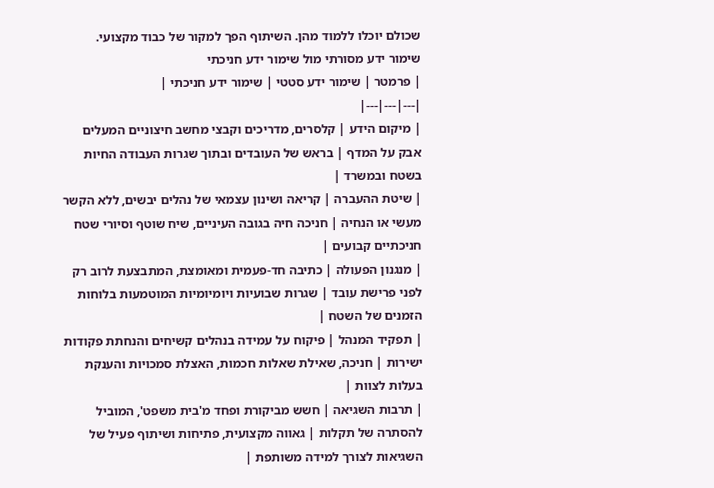שכולם יוכלו ללמוד מהן. השיתוף הפך למקור של כבוד מקצועי.
שימור ידע מסורתי מול שימור ידע חניכתי
| פרמטר | שימור ידע סטטי | שימור ידע חניכתי |
|---|---|---|
| מיקום הידע | קלסרים, מדריכים וקבצי מחשב חיצוניים המעלים אבק על המדף | בראש של העובדים ובתוך שגרות העבודה החיות בשטח ובמשרד |
| שיטת ההעברה | קריאה ושינון עצמאי של נהלים יבשים, ללא הקשר מעשי או הנחיה | חניכה חיה בגובה העיניים, שיח שוטף וסיורי שטח חניכתיים קבועים |
| מנגנון הפעולה | כתיבה חד-פעמית ומאומצת, המתבצעת לרוב רק לפני פרישת עובד | שגרות שבועיות ויומיומיות המוטמעות בלוחות הזמנים של השטח |
| תפקיד המנהל | פיקוח על עמידה בנהלים קשיחים והנחתת פקודות ישירות | חניכה, שאילת שאלות חכמות, האצלת סמכויות והענקת בעלות לצוות |
| תרבות השגיאה | חשש מביקורת ופחד מ'בית משפט', המוביל להסתרה של תקלות | גאווה מקצועית, פתיחות ושיתוף פעיל של השגיאות לצורך למידה משותפת |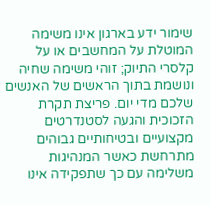שימור ידע בארגון אינו משימה המוטלת על המחשבים או על קלסרי התיוק; זוהי משימה שחיה ונושמת בתוך הראשים של האנשים שלכם מדי יום. פריצת תקרת הזכוכית והגעה לסטנדרטים מקצועיים ובטיחותיים גבוהים מתרחשת כאשר המנהיגות משלימה עם כך שתפקידה אינו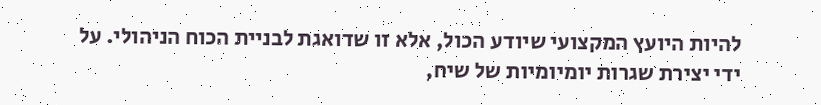להיות היועץ המקצועי שיודע הכול, אלא זו שדואגת לבניית הכוח הניהולי. על ידי יצירת שגרות יומיומיות של שיח,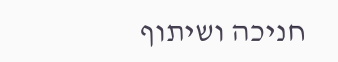חניכה ושיתוף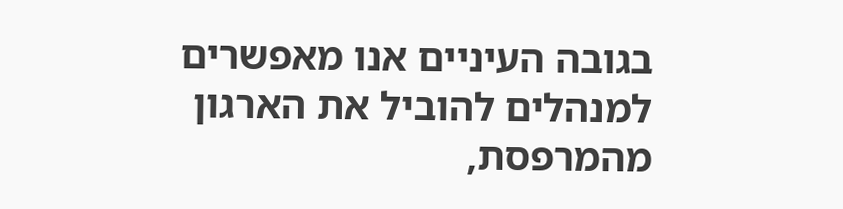בגובה העיניים אנו מאפשרים למנהלים להוביל את הארגון מהמרפסת,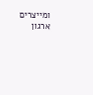ומייצרים ארגון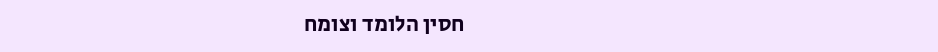חסין הלומד וצומח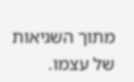מתוך השגיאות של עצמו.